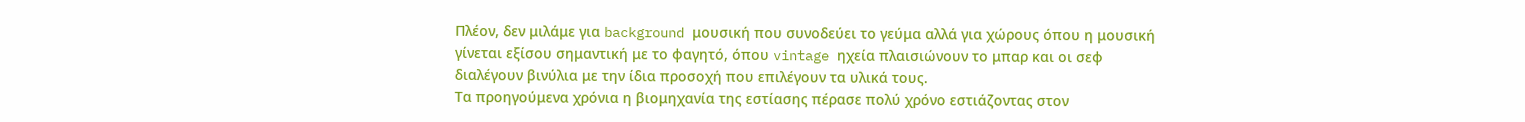Πλέον, δεν μιλάμε για background μουσική που συνοδεύει το γεύμα αλλά για χώρους όπου η μουσική γίνεται εξίσου σημαντική με το φαγητό, όπου vintage ηχεία πλαισιώνουν το μπαρ και οι σεφ διαλέγουν βινύλια με την ίδια προσοχή που επιλέγουν τα υλικά τους.
Τα προηγούμενα χρόνια η βιομηχανία της εστίασης πέρασε πολύ χρόνο εστιάζοντας στον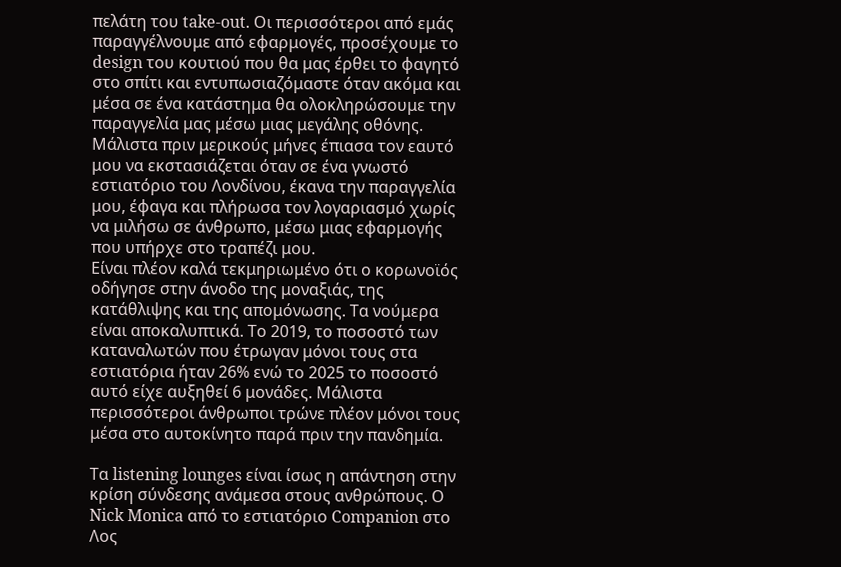πελάτη του take-out. Οι περισσότεροι από εμάς παραγγέλνουμε από εφαρμογές, προσέχουμε το design του κουτιού που θα μας έρθει το φαγητό στο σπίτι και εντυπωσιαζόμαστε όταν ακόμα και μέσα σε ένα κατάστημα θα ολοκληρώσουμε την παραγγελία μας μέσω μιας μεγάλης οθόνης. Μάλιστα πριν μερικούς μήνες έπιασα τον εαυτό μου να εκστασιάζεται όταν σε ένα γνωστό εστιατόριο του Λονδίνου, έκανα την παραγγελία μου, έφαγα και πλήρωσα τον λογαριασμό χωρίς να μιλήσω σε άνθρωπο, μέσω μιας εφαρμογής που υπήρχε στο τραπέζι μου.
Είναι πλέον καλά τεκμηριωμένο ότι ο κορωνοϊός οδήγησε στην άνοδο της μοναξιάς, της κατάθλιψης και της απομόνωσης. Τα νούμερα είναι αποκαλυπτικά. Το 2019, το ποσοστό των καταναλωτών που έτρωγαν μόνοι τους στα εστιατόρια ήταν 26% ενώ το 2025 το ποσοστό αυτό είχε αυξηθεί 6 μονάδες. Μάλιστα περισσότεροι άνθρωποι τρώνε πλέον μόνοι τους μέσα στο αυτοκίνητο παρά πριν την πανδημία.

Τα listening lounges είναι ίσως η απάντηση στην κρίση σύνδεσης ανάμεσα στους ανθρώπους. Ο Nick Monica από το εστιατόριο Companion στο Λος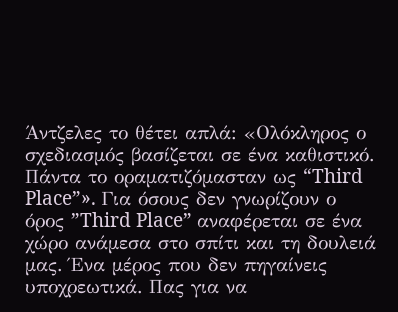Άντζελες το θέτει απλά: «Ολόκληρος ο σχεδιασμός βασίζεται σε ένα καθιστικό. Πάντα το οραματιζόμασταν ως “Third Place”». Για όσους δεν γνωρίζουν ο όρος ”Third Place” αναφέρεται σε ένα χώρο ανάμεσα στο σπίτι και τη δουλειά μας. Ένα μέρος που δεν πηγαίνεις υποχρεωτικά. Πας για να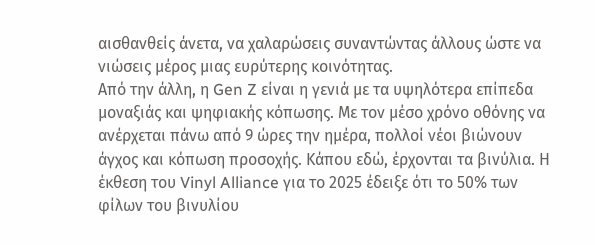αισθανθείς άνετα, να χαλαρώσεις συναντώντας άλλους ώστε να νιώσεις μέρος μιας ευρύτερης κοινότητας.
Από την άλλη, η Gen Z είναι η γενιά με τα υψηλότερα επίπεδα μοναξιάς και ψηφιακής κόπωσης. Με τον μέσο χρόνο οθόνης να ανέρχεται πάνω από 9 ώρες την ημέρα, πολλοί νέοι βιώνουν άγχος και κόπωση προσοχής. Κάπου εδώ, έρχονται τα βινύλια. Η έκθεση του Vinyl Alliance για το 2025 έδειξε ότι το 50% των φίλων του βινυλίου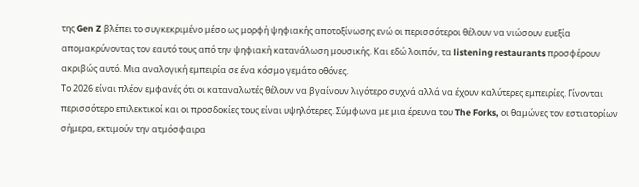της Gen Z βλέπει το συγκεκριμένο μέσο ως μορφή ψηφιακής αποτοξίνωσης ενώ οι περισσότεροι θέλουν να νιώσουν ευεξία απομακρύνοντας τον εαυτό τους από την ψηφιακή κατανάλωση μουσικής. Και εδώ λοιπόν, τα listening restaurants προσφέρουν ακριβώς αυτό. Μια αναλογική εμπειρία σε ένα κόσμο γεμάτο οθόνες.
Το 2026 είναι πλέον εμφανές ότι οι καταναλωτές θέλουν να βγαίνουν λιγότερο συχνά αλλά να έχουν καλύτερες εμπειρίες. Γίνονται περισσότερο επιλεκτικοί και οι προσδοκίες τους είναι υψηλότερες. Σύμφωνα με μια έρευνα του The Forks, οι θαμώνες τον εστιατορίων σήμερα, εκτιμούν την ατμόσφαιρα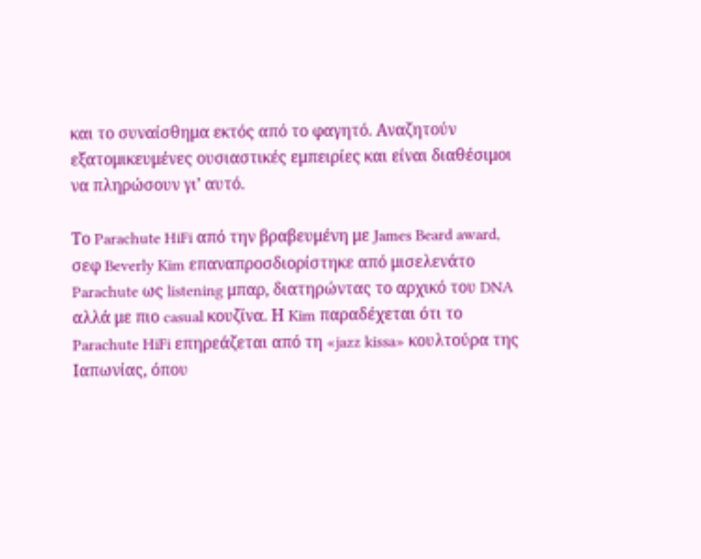και το συναίσθημα εκτός από το φαγητό. Αναζητούν εξατομικευμένες ουσιαστικές εμπειρίες και είναι διαθέσιμοι να πληρώσουν γι’ αυτό.

Το Parachute HiFi από την βραβευμένη με James Beard award, σεφ Beverly Kim επαναπροσδιορίστηκε από μισελενάτο Parachute ως listening μπαρ, διατηρώντας το αρχικό του DNA αλλά με πιο casual κουζίνα. Η Kim παραδέχεται ότι το Parachute HiFi επηρεάζεται από τη «jazz kissa» κουλτούρα της Ιαπωνίας, όπου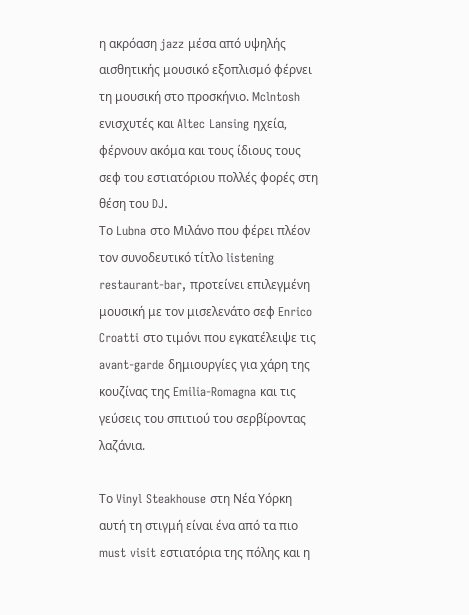η ακρόαση jazz μέσα από υψηλής αισθητικής μουσικό εξοπλισμό φέρνει τη μουσική στο προσκήνιο. Mclntosh ενισχυτές και Altec Lansing ηχεία, φέρνουν ακόμα και τους ίδιους τους σεφ του εστιατόριου πολλές φορές στη θέση του DJ.
Το Lubna στο Μιλάνο που φέρει πλέον τον συνοδευτικό τίτλο listening restaurant-bar, προτείνει επιλεγμένη μουσική με τον μισελενάτο σεφ Enrico Croatti στο τιμόνι που εγκατέλειψε τις avant-garde δημιουργίες για χάρη της κουζίνας της Emilia-Romagna και τις γεύσεις του σπιτιού του σερβίροντας λαζάνια.

Το Vinyl Steakhouse στη Νέα Υόρκη αυτή τη στιγμή είναι ένα από τα πιο must visit εστιατόρια της πόλης και η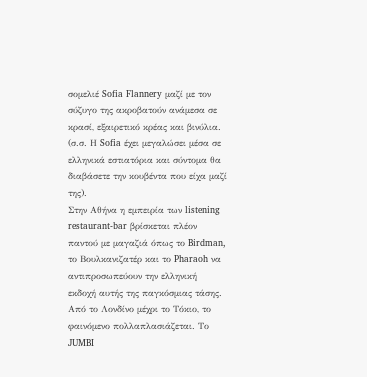σομελιέ Sofia Flannery μαζί με τον σύζυγο της ακροβατούν ανάμεσα σε κρασί, εξαιρετικό κρέας και βινύλια. (σ.σ. Η Sofia έχει μεγαλώσει μέσα σε ελληνικά εστιατόρια και σύντομα θα διαβάσετε την κουβέντα που είχα μαζί της).
Στην Αθήνα η εμπειρία των listening restaurant-bar βρίσκεται πλέον παντού με μαγαζιά όπως το Birdman, το Βουλκανιζατέρ και το Pharaoh να αντιπροσωπεύουν την ελληνική εκδοχή αυτής της παγκόσμιας τάσης. Από το Λονδίνο μέχρι το Τόκιο, το φαινόμενο πολλαπλασιάζεται. Το JUMBI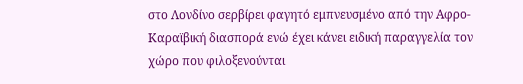στο Λονδίνο σερβίρει φαγητό εμπνευσμένο από την Αφρο-Καραϊβική διασπορά ενώ έχει κάνει ειδική παραγγελία τον χώρο που φιλοξενούνται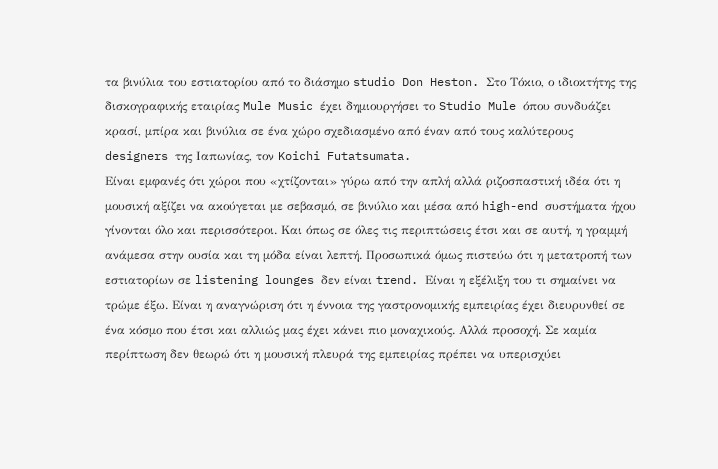τα βινύλια του εστιατορίου από το διάσημο studio Don Heston. Στο Τόκιο, ο ιδιοκτήτης της δισκογραφικής εταιρίας Mule Music έχει δημιουργήσει το Studio Mule όπου συνδυάζει κρασί, μπίρα και βινύλια σε ένα χώρο σχεδιασμένο από έναν από τους καλύτερους designers της Ιαπωνίας, τον Koichi Futatsumata.
Είναι εμφανές ότι χώροι που «χτίζονται» γύρω από την απλή αλλά ριζοσπαστική ιδέα ότι η μουσική αξίζει να ακούγεται με σεβασμό, σε βινύλιο και μέσα από high-end συστήματα ήχου γίνονται όλο και περισσότεροι. Και όπως σε όλες τις περιπτώσεις έτσι και σε αυτή, η γραμμή ανάμεσα στην ουσία και τη μόδα είναι λεπτή. Προσωπικά όμως πιστεύω ότι η μετατροπή των εστιατορίων σε listening lounges δεν είναι trend. Είναι η εξέλιξη του τι σημαίνει να τρώμε έξω. Είναι η αναγνώριση ότι η έννοια της γαστρονομικής εμπειρίας έχει διευρυνθεί σε ένα κόσμο που έτσι και αλλιώς μας έχει κάνει πιο μοναχικούς. Αλλά προσοχή. Σε καμία περίπτωση δεν θεωρώ ότι η μουσική πλευρά της εμπειρίας πρέπει να υπερισχύει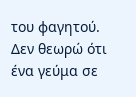του φαγητού. Δεν θεωρώ ότι ένα γεύμα σε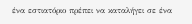ένα εστιατόριο πρέπει να καταλήγει σε ένα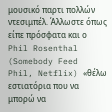μουσικό παρτι πολλών ντεσιμπέλ. Άλλωστε όπως είπε πρόσφατα και ο Phil Rosenthal (Somebody Feed Phil, Netflix) «θέλω εστιατόρια που να μπορώ να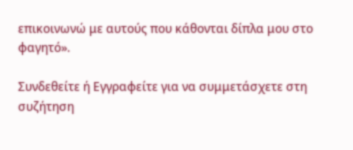επικοινωνώ με αυτούς που κάθονται δίπλα μου στο φαγητό».

Συνδεθείτε ή Εγγραφείτε για να συμμετάσχετε στη συζήτηση